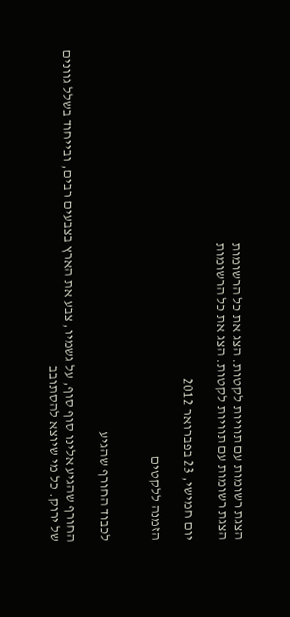הצגת רשומות עם תוויות לקטות. הצג את כל הרשומות
הצגת רשומות עם תוויות לקטות. הצג את כל הרשומות

יום חמישי, 23 בפברואר 2012

הזמנה ללקטים


לכבוד החורף שהגיע

החורף שהגיע אלינו סוף סוף, על גשמיו, צבע את הארץ בצבעים רבים, ובייחוד בשלל גוונים של ירוק. כל מי שיוצא להסתובב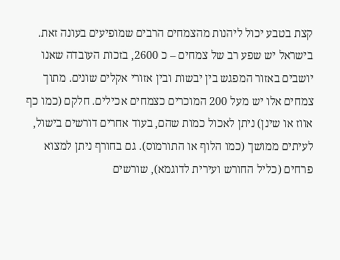קצת בטבע יכול ליהנות מהצמחים הרבים שמופיעים בעונה זאת. בישראל יש שפע רב של צמחים – כ 2600, בזכות העובדה שאנו יושבים באזור המפגש בין יבשות ובין אזורי אקלים שונים. מתוך צמחים אלו יש מעל 200 המוכרים כצמחים אכילים. חלקם (כמו כף אווז או שינן) ניתן לאכול כמות שהם, בעוד אחרים דורשים בישול, לעיתים ממושך (כמו הלוף או התורמוס). גם בחורף ניתן למצוא פרחים (כליל החורש ועירית לדוגמא), שורשים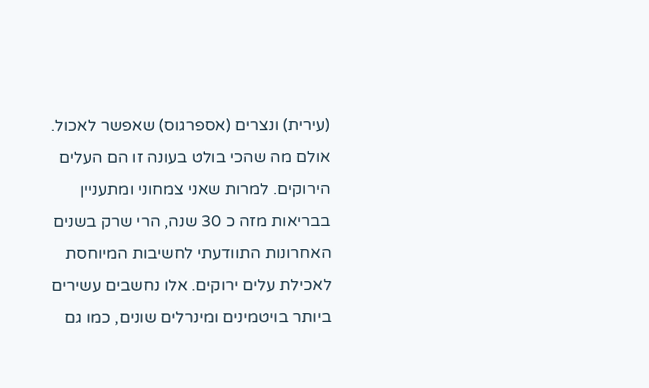(עירית) ונצרים (אספרגוס) שאפשר לאכול. אולם מה שהכי בולט בעונה זו הם העלים הירוקים. למרות שאני צמחוני ומתעניין בבריאות מזה כ 30 שנה, הרי שרק בשנים האחרונות התוודעתי לחשיבות המיוחסת לאכילת עלים ירוקים. אלו נחשבים עשירים ביותר בויטמינים ומינרלים שונים, כמו גם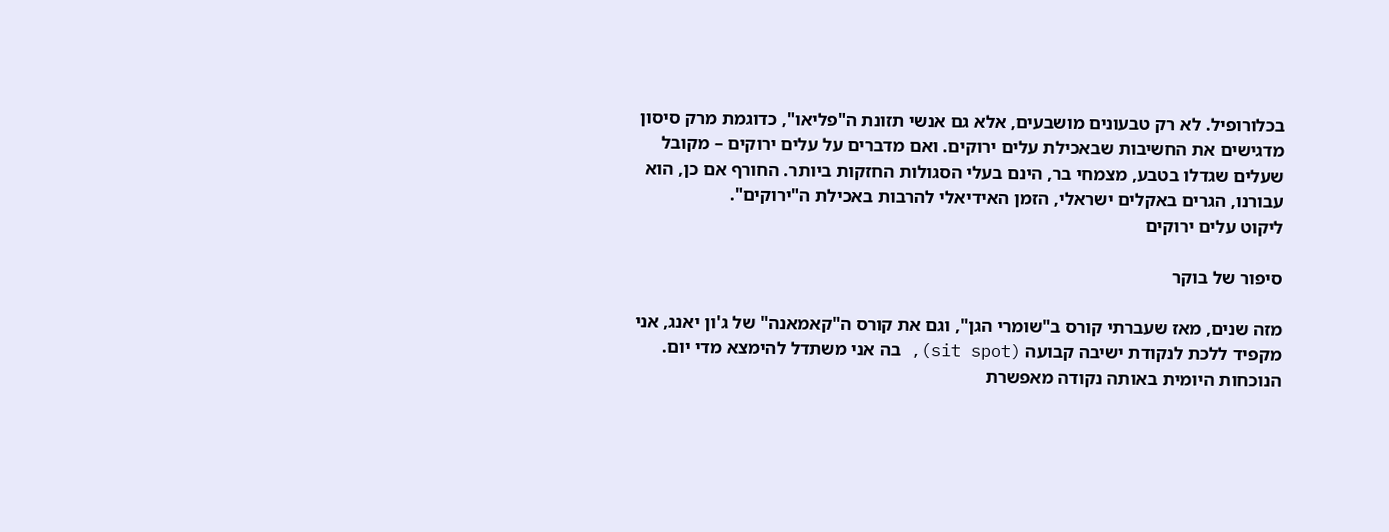בכלורופיל. לא רק טבעונים מושבעים, אלא גם אנשי תזונת ה"פליאו", כדוגמת מרק סיסון מדגישים את החשיבות שבאכילת עלים ירוקים. ואם מדברים על עלים ירוקים – מקובל שעלים שגדלו בטבע, מצמחי בר, הינם בעלי הסגולות החזקות ביותר. החורף אם כן, הוא עבורנו, הגרים באקלים ישראלי, הזמן האידיאלי להרבות באכילת ה"ירוקים".
ליקוט עלים ירוקים

סיפור של בוקר

מזה שנים, מאז שעברתי קורס ב"שומרי הגן", וגם את קורס ה"קאמאנה" של ג'ון יאנג, אני מקפיד ללכת לנקודת ישיבה קבועה (sit spot), בה אני משתדל להימצא מדי יום. הנוכחות היומית באותה נקודה מאפשרת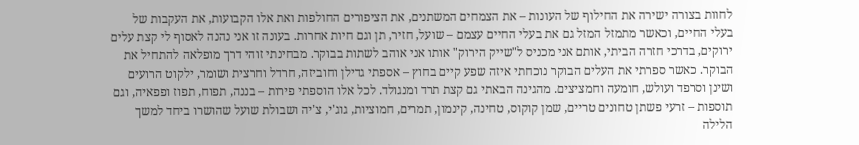לחוות בצורה ישירה את החילוף של העונות – את הצמחים המשתנים, את הציפורים החולפות ואת אלו הקבועות, את העקבות של בעלי החיים, וכאשר מתמזל המזל גם את בעלי החיים עצמם – שועל, חזיר, תן וגם חיות אחרות. בעונה זו אני נהנה לאסוף לי קצת עלים ירוקים, בדרכי חזרה הביתי, אותם אני מכניס ל"שייק הירוק" אותו אני אוהב לשתות בבוקר. מבחינתי זוהי דרך מופלאה להתחיל את הבוקר. כאשר ספרתי את העלים הבוקר נוכחתי איזה שפע קיים בחוץ – אספתי גדילן וחוביזה, חרדל וחרצית ושומר, ילקוט הרועים ושינן וסרפד ועולש, חומעה וחמציצים. מהגינה הבאתי גם קצת תרד ומנגולד. לכל אלו הוספתי פירות – בננה, תפוח, תפוז ופפאיה, וגם תוספות – זרעי פשתן טחונים טריים, שמן קוקוס, טחינה, קינמון, תמרים, חמוציות, גוג'י, צ'יה ושבולת שועל שהושרו ביחד למשך הלילה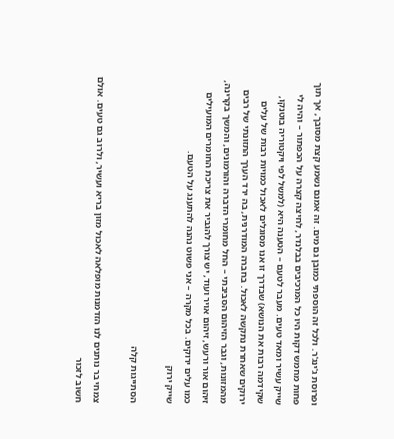ופרוסת ג'ינג'ר. ולכל זה הוספתי כמובן גם מים. זה אמנם נשמע קצת מסובך, אך תוך פחות מחמש דקות היו כל המרכיבים בבלנדר, לחיצה קצרה על הכפתור – והיה לי שייק עשיר ומאד טעים. מעבר לטעם – הטענה היא (למשל לפי ויקטוריה בוטנקו, שקידמה רבות את הנושא) שבדרך זו אנו מסוגלים לאכול כמויות רבות של עלים ירוקים שאחרת נתקשה לאכול. בחברה המודרנית, בה ירד הערך התזונתי של רבים מהמזונות, וגבר הזיהום הסביבתי – החל מחומרי הדברה והורמונים, והמשך בקרינה, זיהום אור ורעש, זיהום אויר ועוד, יש צורך להגביר את צריכת החומרים המועילים כמו עלים ירוקים. בכל מקרה – אני פשוט נהנה להתענג על הטעם.
שייק ירוק

הסתייגות קלה

צמחי בר נותנים לנו הזדמנות מופלאה לאכול מזון בריא ועשיר, ולרוב גם טעים. אולם חשוב לזכור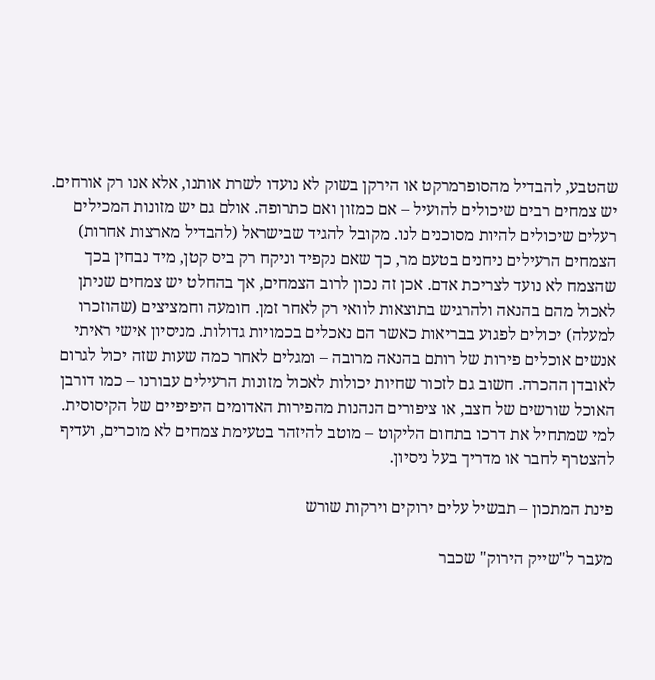שהטבע, להבדיל מהסופרמרקט או הירקן בשוק לא נועדו לשרת אותנו, אלא אנו רק אורחים. יש צמחים רבים שיכולים להועיל – אם כמזון ואם כתרופה. אולם גם יש מזונות המכילים רעלים שיכולים להיות מסוכנים לנו. מקובל להגיד שבישראל (להבדיל מארצות אחרות) הצמחים הרעילים ניחנים בטעם מר, כך שאם נקפיד וניקח רק ביס קטן, מיד נבחין בכך שהצמח לא נועד לצריכת אדם. אכן זה נכון לרוב הצמחים, אך בהחלט יש צמחים שניתן לאכול מהם בהנאה ולהרגיש בתוצאות לוואי רק לאחר זמן. חומעה וחמציצים (שהוזכרו למעלה) יכולים לפגוע בבריאות כאשר הם נאכלים בכמויות גדולות. מניסיון אישי ראיתי אנשים אוכלים פירות של רותם בהנאה מרובה – ומגלים לאחר כמה שעות שזה יכול לגרום לאובדן ההכרה. חשוב גם לזכור שחיות יכולות לאכול מזונות הרעילים עבורנו – כמו דורבן האוכל שורשים של חצב, או ציפורים הנהנות מהפירות האדומים היפיפיים של הקיסוסית. למי שמתחיל את דרכו בתחום הליקוט – מוטב להיזהר בטעימת צמחים לא מוכרים, ועדיף להצטרף לחבר או מדריך בעל ניסיון.

פינת המתכון – תבשיל עלים ירוקים וירקות שורש

מעבר ל"שייק הירוק" שכבר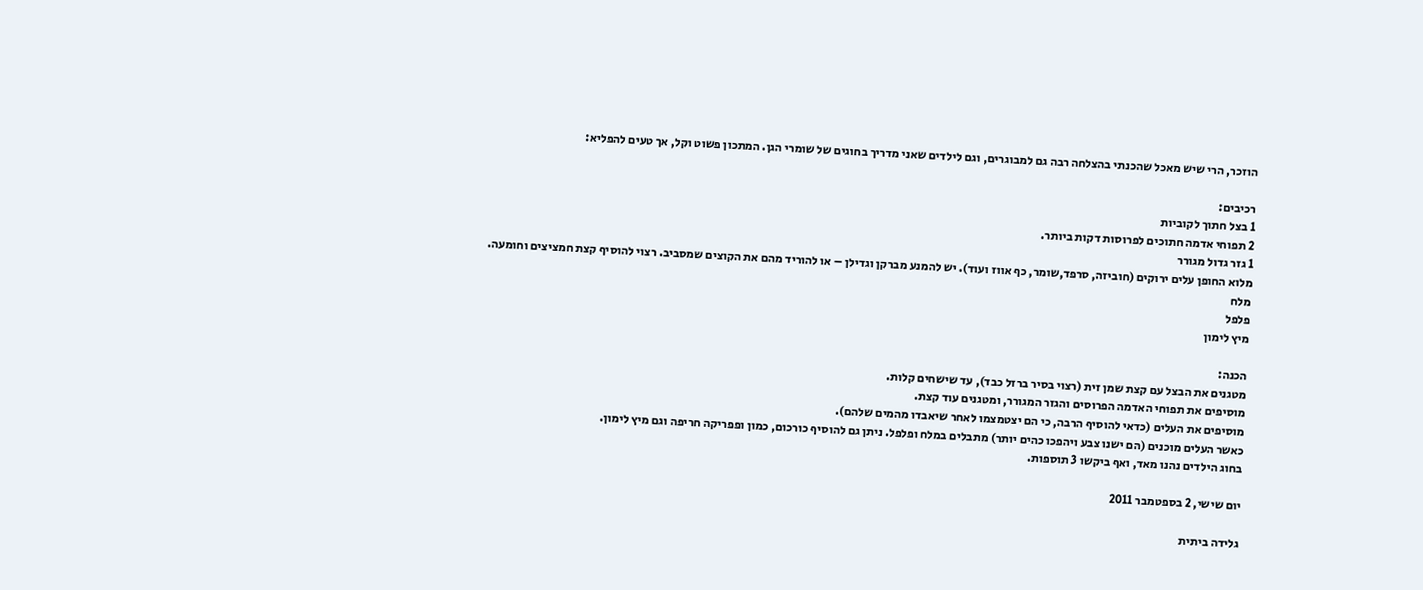הוזכר, הרי שיש מאכל שהכנתי בהצלחה רבה גם למבוגרים, וגם לילדים שאני מדריך בחוגים של שומרי הגן. המתכון פשוט וקל, אך טעים להפליא:

רכיבים:
1 בצל חתוך לקוביות
2 תפוחי אדמה חתוכים לפרוסות דקות ביותר.
1 גזר גדול מגורר
מלוא החופן עלים ירוקים (חוביזה, סרפד,שומר, כף אווז ועוד). יש להמנע מברקן וגדילן – או להוריד מהם את הקוצים שמסביב. רצוי להוסיף קצת חמציצים וחומעה.
מלח
פלפל
מיץ לימון

הכנה:
מטגנים את הבצל עם קצת שמן זית (רצוי בסיר ברזל כבד), עד שישחים קלות.
מוסיפים את תפוחי האדמה הפרוסים והגזר המגורר, ומטגנים עוד קצת.
מוסיפים את העלים (כדאי להוסיף הרבה, כי הם יצטמצמו לאחר שיאבדו מהמים שלהם).
כאשר העלים מוכנים (הם ישנו צבע ויהפכו כהים יותר) מתבלים במלח ופלפל. ניתן גם להוסיף כורכום, כמון ופפריקה חריפה וגם מיץ לימון.
בחוג הילדים נהנו מאד, ואף ביקשו 3 תוספות.

יום שישי, 2 בספטמבר 2011

גלידה ביתית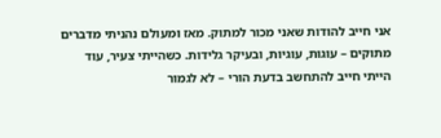אני חייב להודות שאני מכור למתוק. מאז ומעולם נהניתי מדברים מתוקים – עוגות, עוגיות, ובעיקר גלידות. כשהייתי צעיר, עוד הייתי חייב להתחשב בדעת הורי – לא לגמור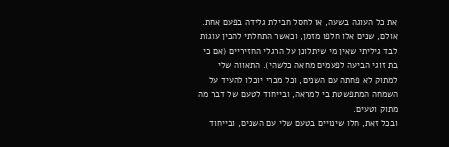את כל העוגה בשעה, או לחסל חבילת גלידה בפעם אחת. אולם, שנים אלו חלפו מזמן, וכאשר התחלתי להכין עוגות לבד גיליתי שאין מי שיתלונן על הרגלי החזיריים (אם כי בת זוגי הביעה לפעמים מחאה כלשהי). התאווה שלי למתוק לא פחתה עם השנים, וכל מכרי יוכלו להעיד על השמחה המתפשטת בי למראה, ובייחוד לטעם של דבר מה מתוק וטעים.
ובכל זאת, חלו שינויים בטעם שלי עם השנים, ובייחוד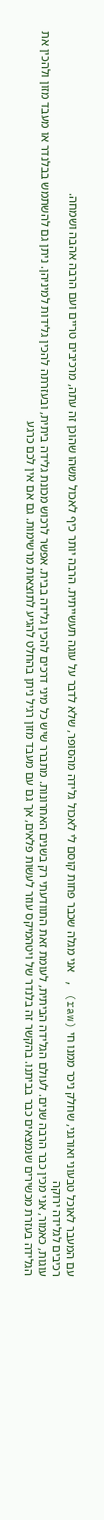עם המעבר לאוכל טבעוני ואורגני, שחלק ניכר ממנו חי (raw) , אני מגלה שכבר פחות קוסם לי לאכול גלידה מהסופר, שלא לדבר על עוגה תעשייתית. הרבה יותר כיף לאכול משהו שהוכן זה עתה, מרכיבים טריים ועם הרבה אהבה ושמחה.
רכיבים לגלידה ירוקה
עוגות, כאמור, אני מכין כבר הרבה שנים. לעולם הגלידה הביתית, לעומת זאת התוודעתי רק בשנים האחרונות. מתברר שיש כל מיני דרכים להכין גלידה בבית. אפשר לרכוש מכונת גלידה ביתית, ובעזרתה להכין גלידות למיניהן. ניתן גם להשתמש בבלנדר או מעבד מזון ולהכין את הגלידה בעזרת מכשירים שנמצאים כבר בביתנו. בהקשר זה בלנדר של ויטהמיקס עוזר לעשות פלאים, אך גם עם מעבד מזון רגיל ניתן בהחלט להגיע לתוצאות מרשימות. גם אם אין לכם כרגע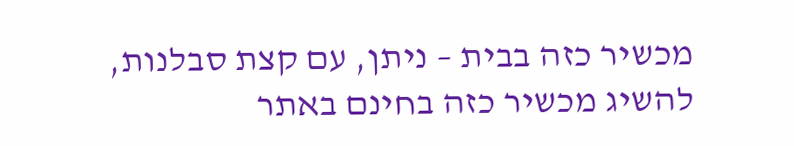מכשיר כזה בבית – ניתן, עם קצת סבלנות, להשיג מכשיר כזה בחינם באתר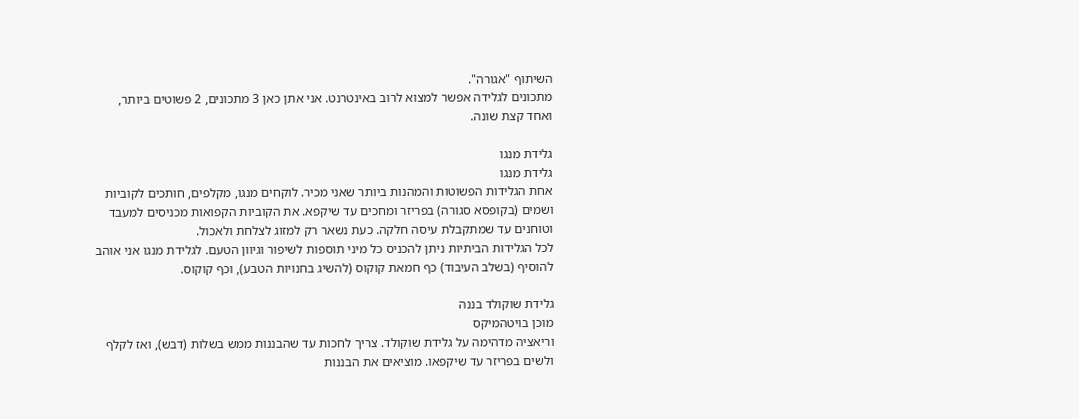השיתוף "אגורה".
מתכונים לגלידה אפשר למצוא לרוב באינטרנט. אני אתן כאן 3 מתכונים, 2 פשוטים ביותר, ואחד קצת שונה.

גלידת מנגו
גלידת מנגו
אחת הגלידות הפשוטות והמהנות ביותר שאני מכיר. לוקחים מנגו, מקלפים, חותכים לקוביות ושמים (בקופסא סגורה) בפריזר ומחכים עד שיקפא. את הקוביות הקפואות מכניסים למעבד וטוחנים עד שמתקבלת עיסה חלקה. כעת נשאר רק למזוג לצלחת ולאכול.
לכל הגלידות הביתיות ניתן להכניס כל מיני תוספות לשיפור וגיוון הטעם. לגלידת מנגו אני אוהב להוסיף (בשלב העיבוד) כף חמאת קוקוס (להשיג בחנויות הטבע), וכף קוקוס.

גלידת שוקולד בננה
מוכן בויטהמיקס
וריאציה מדהימה על גלידת שוקולד. צריך לחכות עד שהבננות ממש בשלות (דבש), ואז לקלף ולשים בפריזר עד שיקפאו. מוציאים את הבננות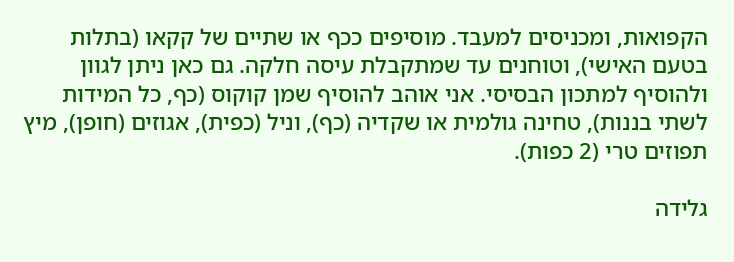הקפואות, ומכניסים למעבד. מוסיפים ככף או שתיים של קקאו (בתלות בטעם האישי), וטוחנים עד שמתקבלת עיסה חלקה. גם כאן ניתן לגוון ולהוסיף למתכון הבסיסי. אני אוהב להוסיף שמן קוקוס (כף, כל המידות לשתי בננות), טחינה גולמית או שקדיה (כף), וניל (כפית), אגוזים (חופן), מיץ תפוזים טרי (2 כפות).

גלידה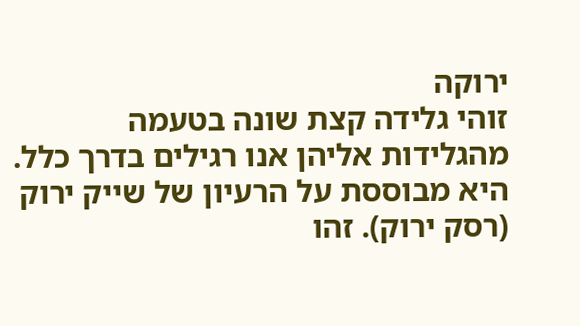ירוקה
זוהי גלידה קצת שונה בטעמה מהגלידות אליהן אנו רגילים בדרך כלל. היא מבוססת על הרעיון של שייק ירוק (רסק ירוק). זהו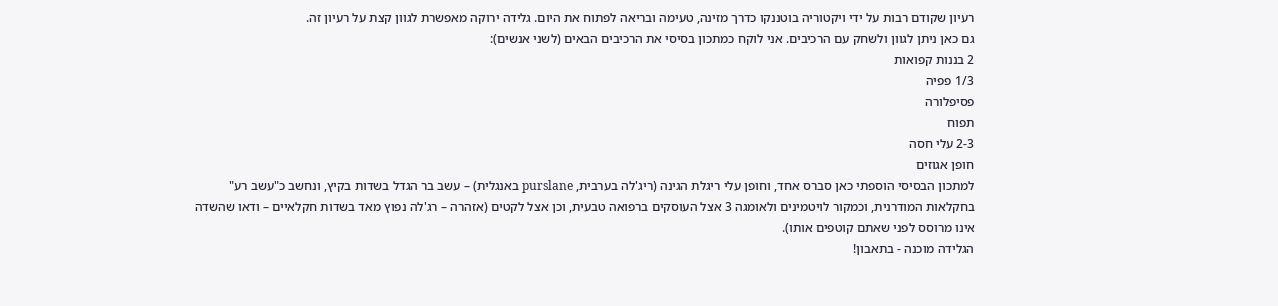רעיון שקודם רבות על ידי ויקטוריה בוטננקו כדרך מזינה, טעימה ובריאה לפתוח את היום. גלידה ירוקה מאפשרת לגוון קצת על רעיון זה.
גם כאן ניתן לגוון ולשחק עם הרכיבים. אני לוקח כמתכון בסיסי את הרכיבים הבאים (לשני אנשים):
2 בננות קפואות
1/3 פפיה
פסיפלורה
תפוח
2-3 עלי חסה
חופן אגוזים
למתכון הבסיסי הוספתי כאן סברס אחד, וחופן עלי ריגלת הגינה (ריג'לה בערבית, purslane באנגלית) – עשב בר הגדל בשדות בקיץ, ונחשב כ"עשב רע" בחקלאות המודרנית, וכמקור לויטמינים ולאומגה 3 אצל העוסקים ברפואה טבעית, וכן אצל לקטים (אזהרה – רג'לה נפוץ מאד בשדות חקלאיים – ודאו שהשדה אינו מרוסס לפני שאתם קוטפים אותו).
הגלידה מוכנה - בתאבון!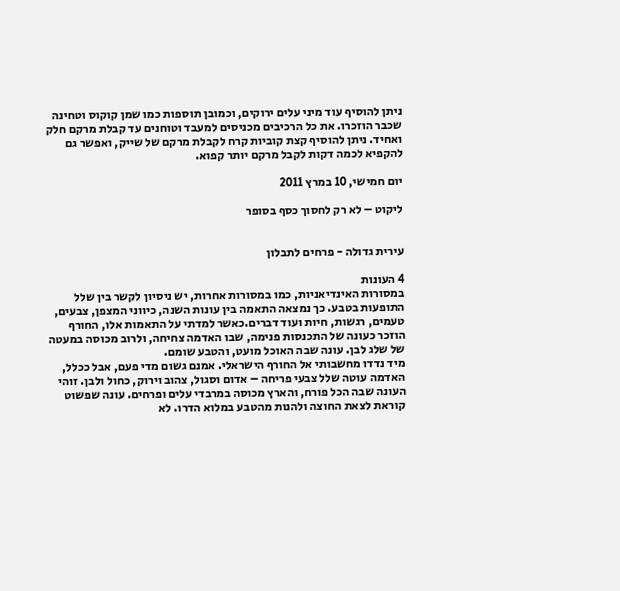ניתן להוסיף עוד מיני עלים ירוקים, וכמובן תוספות כמו שמן קוקוס וטחינה שכבר הוזכרו. את כל הרכיבים מכניסים למעבד וטוחנים עד קבלת מרקם חלק ואחיד. ניתן להוסיף קצת קוביות קרח לקבלת מרקם של שייק, ואפשר גם להקפיא לכמה דקות לקבל מרקם יותר קפוא.

יום חמישי, 10 במרץ 2011

ליקוט – לא רק לחסוך כסף בסופר


עירית גדולה - פרחים לתבלון

4 העונות
במסורות האינדיאניות, כמו במסורות אחרות, יש ניסיון לקשר בין שלל התופעות בטבע. כך נמצאה התאמה בין עונות השנה, כיווני המצפן, צבעים, טעמים, רגשות, חיות ועוד דברים.כאשר למדתי על התאמות אלו, החורף הוזכר כעונה של התכנסות פנימה, שבו האדמה צחיחה, ולרוב מכוסה במעטה של שלג לבן. עונה שבה האוכל מועט, והטבע שומם.
מיד נדדו מחשבותי אל החורף הישראלי. אמנם גשום מדי פעם, אבל ככלל, האדמה עוטה שלל צבעי פריחה – אדום וסגול, צהוב וירוק, כחול ולבן. זוהי העונה שבה הכל פורח, והארץ מכוסה במרבדי עלים ופרחים. עונה שפשוט קוראת לצאת החוצה ולהנות מהטבע במלוא הדרו. לא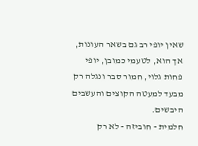שאין יופי רב גם בשאר העונות, אך הוא, לטעמי כמובן, יופי פחות גלוי, חמור סבר ונגלה רק מבעד למעטה הקוצים והעשבים היבשים.
חלמית - חוביזה - לא רק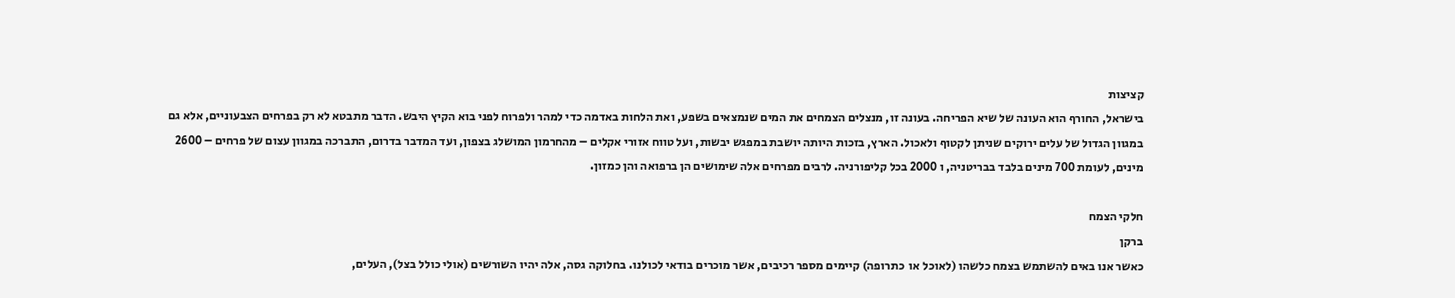קציצות
בישראל, החורף הוא העונה של שיא הפריחה. בעונה זו, מנצלים הצמחים את המים שנמצאים בשפע, ואת הלחות באדמה כדי למהר ולפרוח לפני בוא הקיץ היבש. הדבר מתבטא לא רק בפרחים הצבעוניים, אלא גם במגוון הגדול של עלים ירוקים שניתן לקטוף ולאכול. הארץ, בזכות היותה יושבת במפגש יבשות, ועל טווח אזורי אקלים – מהחרמון המושלג בצפון, ועד המדבר בדרום, התברכה במגוון עצום של פרחים – 2600 מינים, לעומת 700 מינים בלבד בבריטניה, ו 2000 בכל קליפורניה. לרבים מפרחים אלה שימושים הן ברפואה והן כמזון.

חלקי הצמח
ברקן
כאשר אנו באים להשתמש בצמח כלשהו (לאוכל או  כתרופה) קיימים מספר רכיבים, אשר מוכרים בודאי לכולנו. בחלוקה גסה, אלה יהיו השורשים (אולי כולל בצל), העלים,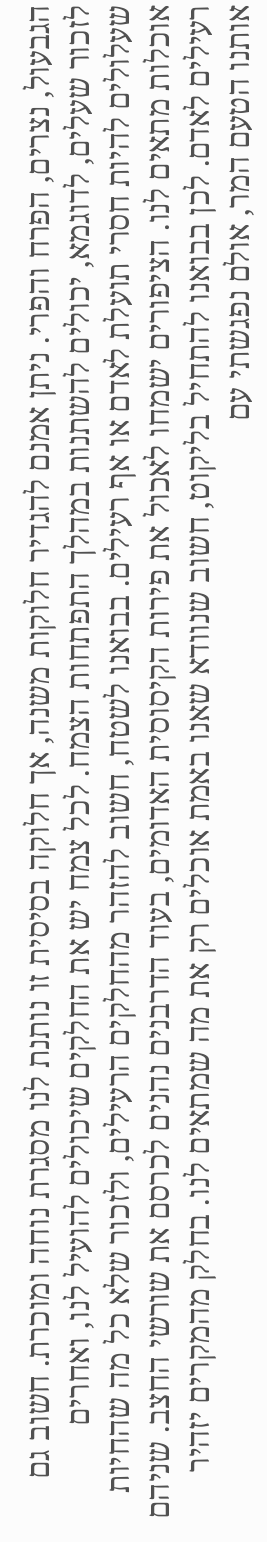הגבעול, נצרים, הפרח והפרי. ניתן אמנם להגדיר חלוקות משנה, אך חלוקה בסיסית זו נותנת לנו מסגרת נוחה ומוכרת. חשוב גם לזכור שעלים, לדוגמא, יכולים להשתנות במהלך התפתחות הצמח. לכל צמח יש את החלקים שיכולים להועיל לנו, ואחרים שעלולים להיות חסרי תועלת לאדם או אף רעילים. בבואנו לשטח, חשוב להזהר מהחלקים הרעילים, ולזכור שלא כל מה שהחיות אוכלות מתאים לנו. הציפורים ישמחו לאכול את פירות הקיסוסית האדומים, בעוד הדרבנים נהנים לכרסם את שורשי החצב. שניהם רעילים לאדם. לכן בבואנו להתחיל בליקוט, חשוב שנוודא שאנו באמת אוכלים רק את מה שמתאים לנו. בחלק מהמקרים יזהיר אותנו הטעם המר, אולם נפגשתי עם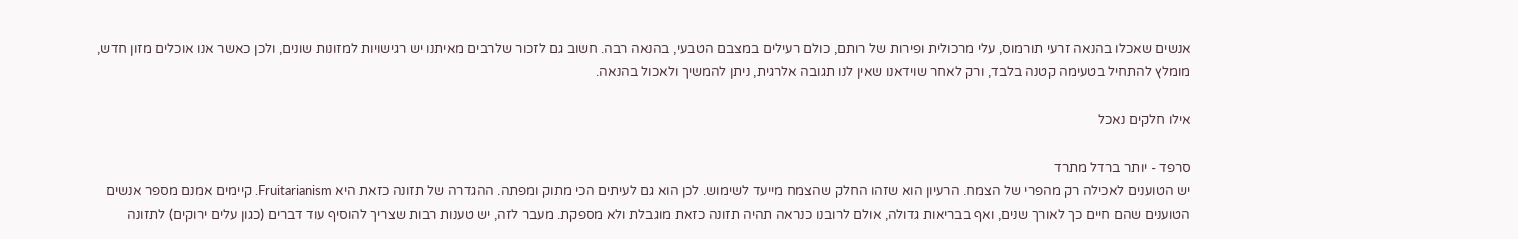אנשים שאכלו בהנאה זרעי תורמוס, עלי מרכולית ופירות של רותם, כולם רעילים במצבם הטבעי, בהנאה רבה. חשוב גם לזכור שלרבים מאיתנו יש רגישויות למזונות שונים, ולכן כאשר אנו אוכלים מזון חדש, מומלץ להתחיל בטעימה קטנה בלבד, ורק לאחר שוידאנו שאין לנו תגובה אלרגית, ניתן להמשיך ולאכול בהנאה.

אילו חלקים נאכל

סרפד - יותר ברדל מתרד
יש הטוענים לאכילה רק מהפרי של הצמח. הרעיון הוא שזהו החלק שהצמח מייעד לשימוש. לכן הוא גם לעיתים הכי מתוק ומפתה. ההגדרה של תזונה כזאת היא Fruitarianism. קיימים אמנם מספר אנשים הטוענים שהם חיים כך לאורך שנים, ואף בבריאות גדולה, אולם לרובנו כנראה תהיה תזונה כזאת מוגבלת ולא מספקת. מעבר לזה, יש טענות רבות שצריך להוסיף עוד דברים (כגון עלים ירוקים) לתזונה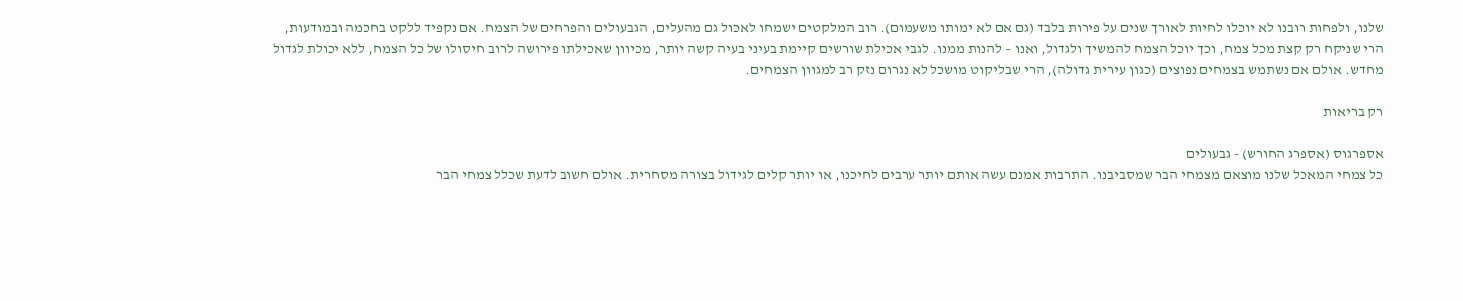שלנו, ולפחות רובנו לא יוכלו לחיות לאורך שנים על פירות בלבד (גם אם לא ימותו משעמום). רוב המלקטים ישמחו לאכול גם מהעלים, הגבעולים והפרחים של הצמח. אם נקפיד ללקט בחכמה ובמודעות, הרי שניקח רק קצת מכל צמח, וכך יוכל הצמח להמשיך ולגדול, ואנו – להנות ממנו. לגבי אכילת שורשים קיימת בעיני בעיה קשה יותר, מכיוון שאכילתו פירושה לרוב חיסולו של כל הצמח, ללא יכולת לגדול מחדש. אולם אם נשתמש בצמחים נפוצים (כגון עירית גדולה), הרי שבליקוט מושכל לא נגרום נזק רב למגוון הצמחים.

רק בריאות

אספרגוס (אספרג החורש) - גבעולים
כל צמחי המאכל שלנו מוצאם מצמחי הבר שמסביבנו. התרבות אמנם עשה אותם יותר ערבים לחיכנו, או יותר קלים לגידול בצורה מסחרית. אולם חשוב לדעת שכלל צמחי הבר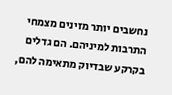נחשבים יותר מזינים מצמחי התרבות למיניהם. הם גדלים בקרקע שבדיוק מתאימה להם,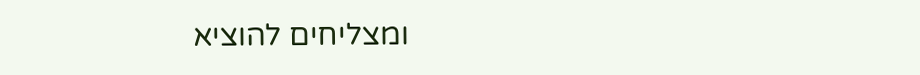ומצליחים להוציא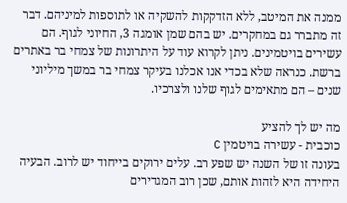ממנה את המיטב, ללא הזדקקות להשקיה או לתוספות למיניהם. דבר זה מתברר גם במחקרים. יש בהם שמן אומגה 3, החיוני לגוף. הם עשירים בויטמינים. ניתן לקרוא עוד על היתרונות של צמחי בר באתרים ברשת. כנראה שלא בכדי אנו אכלנו בעיקר צמחי בר במשך מיליוני שנים – הם מתאימים לגוף שלנו ולצרכיו.

מה יש לך להציע
כוכבית - עשירה בויטמין C
בעונה זו של השנה יש שפע רב. עלים ירוקים בייחוד יש לרוב. הבעיה היחידה היא לזהות אותם, שכן רוב המגדירים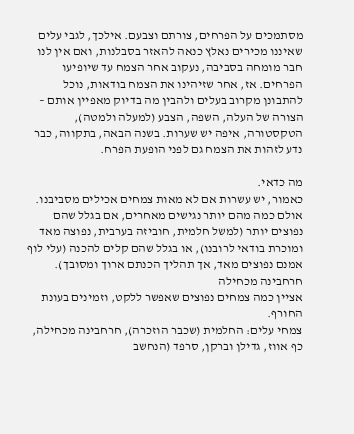מסתמכים על הפרחים, צורתם וצבעם. אילכך, לגבי עלים שאיננו מכירים נאלץ כנאה להאזר בסבלנות, ואם אין לנו חבר מומחה בסביבה, נעקוב אחר הצמח עד שיופיעו הפרחים. אז, אחר שזיהינו את הצמח בודאות, נוכל להתבונן מקרוב בעלים ולהבין מה בדיוק מאפיין אותם – הצורה של העלה, השפה, הצבע (למעלה ולמטה), הטקסטורה, איפה יש שערות. בשנה הבאה, בתקווה, כבר נדע לזהות את הצמח גם לפני הופעת הפרח.

מה כדאי.
כאמור, יש עשרות אם לא מאות צמחים אכילים מסביבנו. אולם כמה מהם יותר נגישים מאחרים, אם בגלל שהם נפוצים יותר (למשל חלמית, חוביזה בערבית, נפוצה מאד ומוכרת בודאי לרובנו), או בגלל שהם קלים להכנה (עלי לוף אמנם נפוצים מאד, אך תהליך הכנתם ארוך ומסובך).
חרחבינה מכחילה
אציין כמה צמחים נפוצים שאפשר ללקט, וזמינים בעונת החורף.
צמחי עלים: החלמית (שכבר הוזכרה), חרחבינה מכחילה, כף אווז, גדילן וברקן, סרפד (הנחשב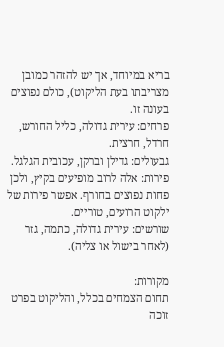בריא במיוחד, אך יש להזהר כמובן מצריבתו בעת הליקוט), כולם נפוצים בעונה זו.
פרחים: עירית גדולה, כליל החורש, חרדל, חרצית.
גבעולים: גדילן וברקן, עכובית הגלגל.
פירות: אלה לרוב מופיעים בקיץ, ולכן פחות נפוצים בחורף. אפשר פירות של ילקוט הרועים, טוריים.
שורשים: עירית גדולה, כתמה, גזר (לאחר בישול או צליה).

מקורות:
תחום הצמחים בכלל, והליקוט בפרט זוכה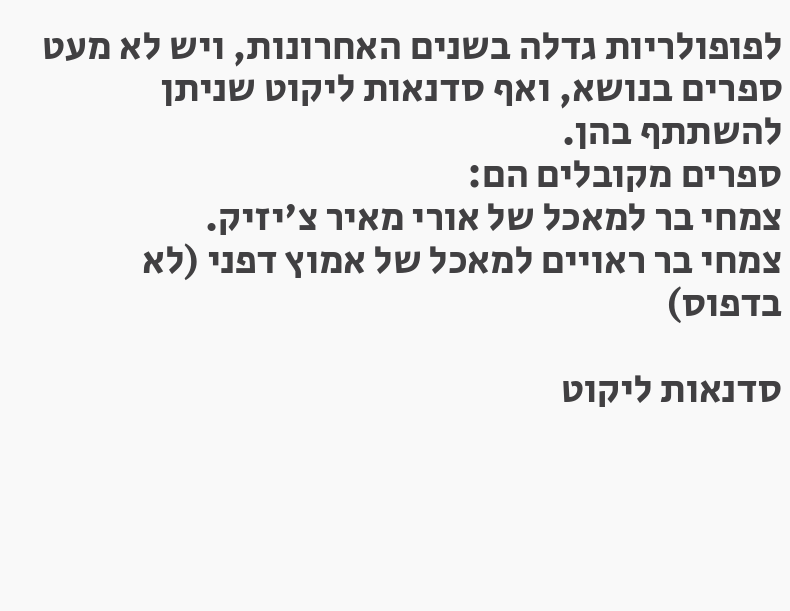לפופולריות גדלה בשנים האחרונות, ויש לא מעט ספרים בנושא, ואף סדנאות ליקוט שניתן להשתתף בהן.
ספרים מקובלים הם:
צמחי בר למאכל של אורי מאיר צ'יזיק.
צמחי בר ראויים למאכל של אמוץ דפני (לא בדפוס)

סדנאות ליקוט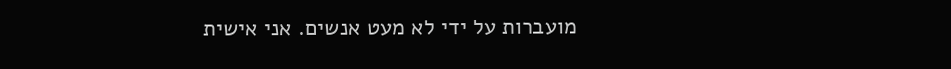מועברות על ידי לא מעט אנשים. אני אישית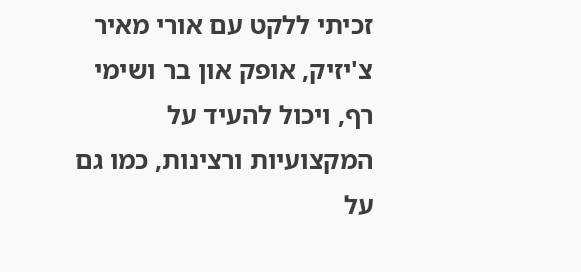זכיתי ללקט עם אורי מאיר צ'יזיק, אופק און בר ושימי רף, ויכול להעיד על המקצועיות ורצינות, כמו גם על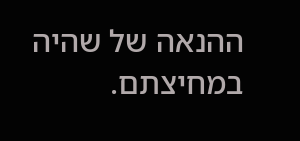ההנאה של שהיה במחיצתם.